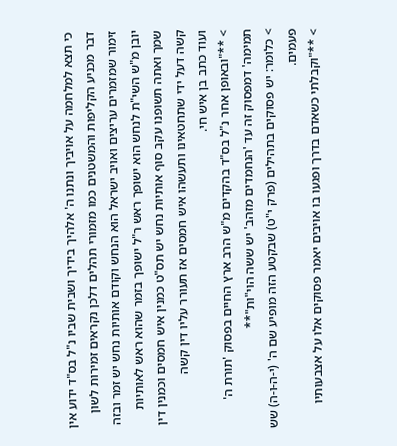כי תצא למלחמה על אויביך ונתנו ה' אלהיך בידיך ושבית שביו נ"ל בס"ד ידוע אין דבר מכניע הקליפות והמשטנים כמו מזמורי תהלים דלכן נקראים זמירות לשון זימור שמזמרים עריצים ואויב ישראל הוא הנחש וקודם אותיות נחש יש זמר ובזה יובן מ"ש השי"ת לנחש הוא ישופך ראש ר"ל ישופך בזמר שהוא ראש לאותיות שמך ואתה תשופנו עקב סוף אותיות נחש יש תס"ט כמנין איש חמסים וכמנין דין קשה דעל ידי שתחטאינו ותעשהו איש חמסים אז תעורר עליו דין קשה
ועוד כתב בן איש חי.
> **"ובאופן אחר נ"ל בס"ד בהקדים מ"ש הרב ארץ החיים בפסוק 'תורת ה' תמימה' דמפסוק זה עד 'הנחמדים מזהב' יש ששה הוי"ות"**
> כלומר: יש פסוקים בתהילים (פרק י"ט) שבקטע הזה מופיע שם ה' (י-ה-ו-ה) שש פעמים.
> **"וקבלתי כשאדם בדרך ופגעו בו אויבים יאמר פסוקים אלו על אצבעותיו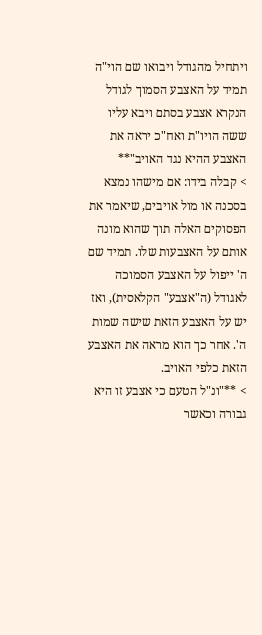ויתחיל מהגודל ויבואו שם הוי"ה תמיד על האצבע הסמוך לגודל הנקרא אצבע בסתם ויבא עליו ששה הויו"ת ואח"כ יראה את האצבע ההיא נגד האויב"**
> קבלה בידו: אם מישהו נמצא בסכנה או מול אויבים, שיאמר את הפסוקים האלה תוך שהוא מונה אותם על האצבעות שלו. תמיד שם ה' ייפול על האצבע הסמוכה לאגודל (ה"אצבע" הקלאסית), ואז יש על האצבע הזאת שישה שמות ה'. אחר כך הוא מראה את האצבע הזאת כלפי האויב.
> **"ונ"ל הטעם כי אצבע זו היא גבורה וכאשר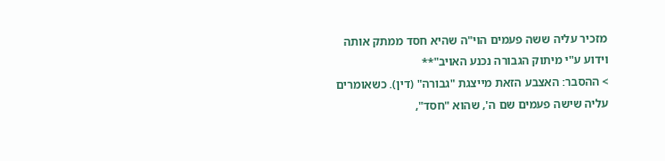מזכיר עליה ששה פעמים הוי"ה שהיא חסד ממתק אותה וידוע ע"י מיתוק הגבורה נכנע האויב"**
> ההסבר: האצבע הזאת מייצגת "גבורה" (דין). כשאומרים עליה שישה פעמים שם ה', שהוא "חסד",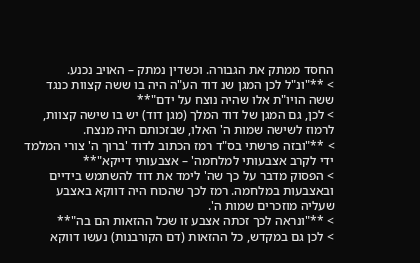החסד ממתק את הגבורה. וכשדין נמתק – האויב נכנע.
> **"ונ"ל לכן המגן שנ דוד הע"ה היה בו ששה קצוות כנגד ששה הויו"ת אלו שהיה נוצח על ידם"**
> לכן, גם המגן של דוד המלך (מגן דוד) יש בו שישה קצוות, לרמוז לשישה שמות ה' האלו, שבזכותם היה מנצח.
> **"ובזה פרשתי בס"ד רמז הכתוב לדוד 'ברוך ה' צורי המלמד ידי לקרב אצבעותי למלחמה' – אצבעותי דייקא"**
> הפסוק מדבר על כך שה' לימד את דוד להשתמש בידיים ובאצבעות במלחמה. רמז לכך שהכוח היה דווקא באצבע שעליה מוזכרים שמות ה'.
> **"ונראה לכך זכתה אצבע זו שכל ההזאות הם בה"**
> לכן גם במקדש, כל ההזאות (דם הקורבנות) נעשו דווקא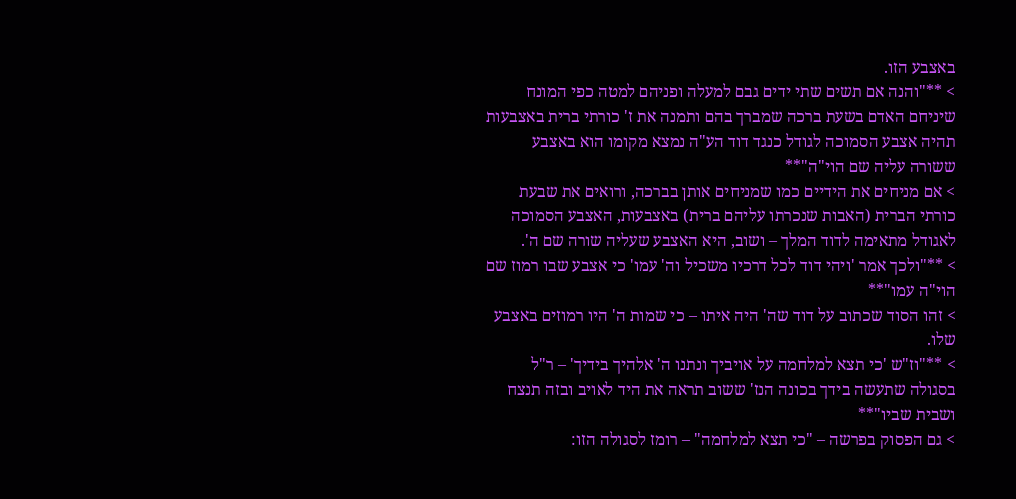באצבע הזו.
> **"והנה אם תשים שתי ידים גבם למעלה ופניהם למטה כפי המונח שיניחם האדם בשעת ברכה שמברך בהם ותמנה את ז' כורתי ברית באצבעות תהיה אצבע הסמוכה לגודל כנגד דוד הע"ה נמצא מקומו הוא באצבע ששורה עליה שם הוי"ה"**
> אם מניחים את הידיים כמו שמניחים אותן בברכה, ורואים את שבעת כורתי הברית (האבות שנכרתו עליהם ברית) באצבעות, האצבע הסמוכה לאגודל מתאימה לדוד המלך – ושוב, היא האצבע שעליה שורה שם ה'.
> **"ולכך אמר 'ויהי דוד לכל דרכיו משכיל וה' עמו' כי אצבע שבו רמוז שם הוי"ה עמו"**
> זהו הסוד שכתוב על דוד שה' היה איתו – כי שמות ה' היו רמוזים באצבע שלו.
> **"וז"ש 'כי תצא למלחמה על אויביך ונתנו ה' אלהיך בידיך' – ר"ל בסגולה שתעשה בידך בכונה הנז' ששוב תראה את היד לאויב ובזה תנצח ושבית שביו"**
> גם הפסוק בפרשה – "כי תצא למלחמה" – רומז לסגולה הזו: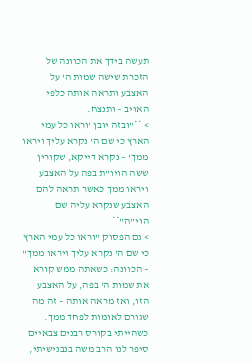תעשה בידך את הכוונה של הזכרת שישה שמות ה' על האצבע ותראה אותה כלפי האויב – ותנצח.
> **"ובזה יובן 'וראו כל עמי הארץ כי שם ה' נקרא עליך ויראו ממך' – נקרא דייקא, שקורין ששה הויו"ת בפה על האצבע ויראו ממך כאשר תראה להם האצבע שנקרא עליה שם הוי"ה"**
> גם הפסוק "וראו כל עמי הארץ כי שם ה' נקרא עליך ויראו ממך" – הכוונה: כשאתה ממש קורא את שמות ה' בפה, על האצבע הזו, ואז מראה אותה – זה מה שגורם לאומות לפחד ממך.
כשהייתי בקורס רבנים צבאיים סיפר לנו הרב משה בנבנישיתי,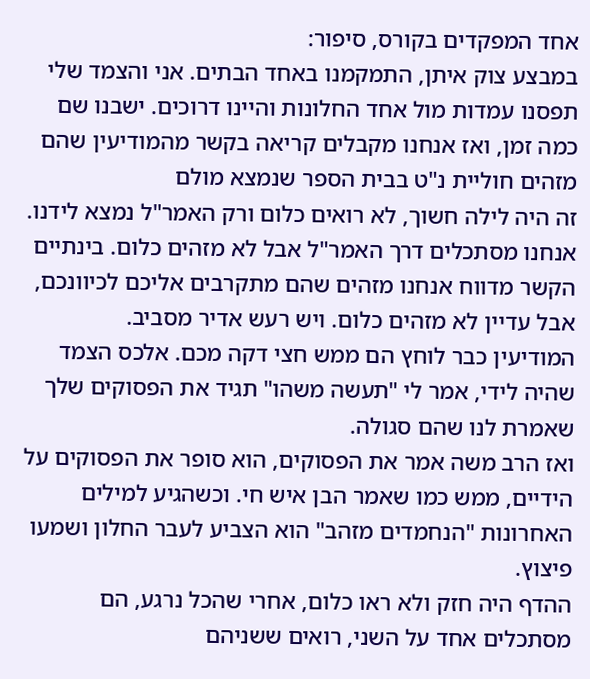אחד המפקדים בקורס, סיפור:
במבצע צוק איתן, התמקמנו באחד הבתים. אני והצמד שלי תפסנו עמדות מול אחד החלונות והיינו דרוכים. ישבנו שם כמה זמן, ואז אנחנו מקבלים קריאה בקשר מהמודיעין שהם מזהים חוליית נ"ט בבית הספר שנמצא מולם
זה היה לילה חשוך, לא רואים כלום ורק האמר"ל נמצא לידנו. אנחנו מסתכלים דרך האמר"ל אבל לא מזהים כלום. בינתיים הקשר מדווח אנחנו מזהים שהם מתקרבים אליכם לכיוונכם, אבל עדיין לא מזהים כלום. ויש רעש אדיר מסביב.
המודיעין כבר לוחץ הם ממש חצי דקה מכם. אלכס הצמד שהיה לידי, אמר לי "תעשה משהו" תגיד את הפסוקים שלך שאמרת לנו שהם סגולה.
ואז הרב משה אמר את הפסוקים, הוא סופר את הפסוקים על הידיים, ממש כמו שאמר הבן איש חי. וכשהגיע למילים האחרונות "הנחמדים מזהב" הוא הצביע לעבר החלון ושמעו פיצוץ.
ההדף היה חזק ולא ראו כלום, אחרי שהכל נרגע, הם מסתכלים אחד על השני, רואים ששניהם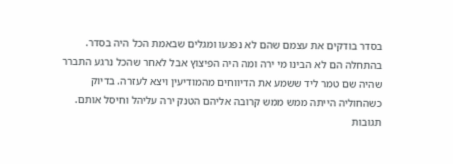בסדר בודקים את עצמם שהם לא נפגעו ומגלים שבאמת הכל היה בסדר.
בהתחלה הם לא הבינו מי ירה ומה היה הפיצוץ אבל לאחר שהכל נרגע התברר שהיה שם טמר ליד ששמע את הדיווחים מהמודיעין ויצא לעזרה. בדיוק כשהחוליה הייתה ממש ממש קרובה אליהם הטנק ירה עליהל וחיסל אותם.
תגובות